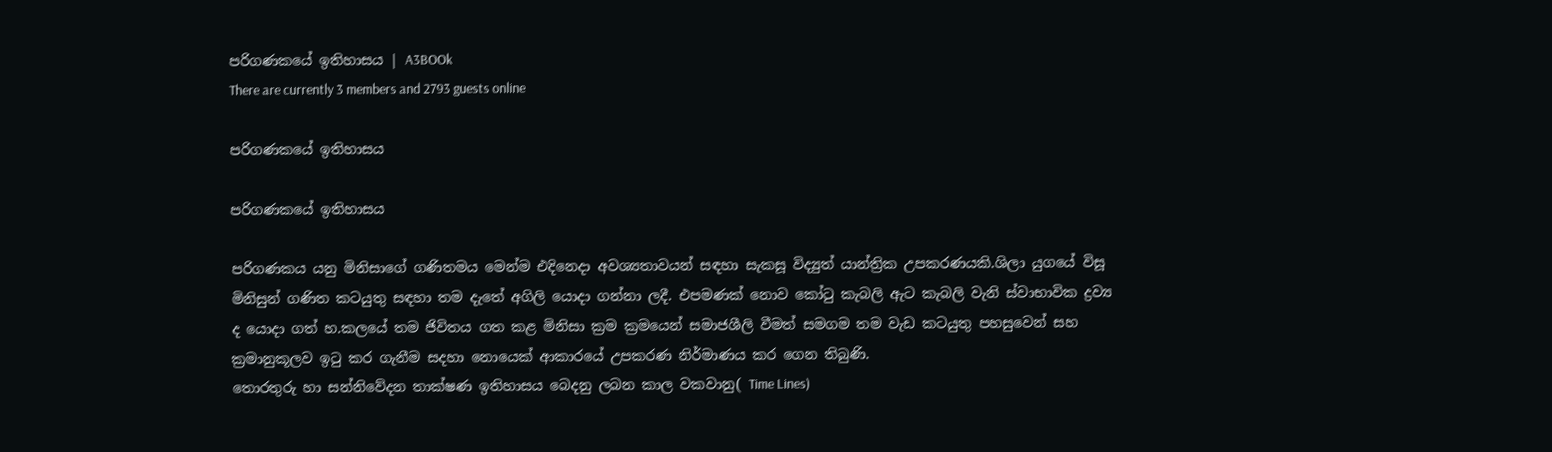පරිගණකයේ ඉතිහාසය | A3BOOk
There are currently 3 members and 2793 guests online

පරිගණකයේ ඉතිහාසය

පරිගණකයේ ඉතිහාසය

පරිගණකය යනු මිනිසාගේ ගණිතමය මෙන්ම එදිනෙදා අවශ්‍යතාවයන් සඳහා සැකසූ විද්‍යුත් යාන්ත්‍රික උපකරණයකි.ශිලා යුගයේ විසූ මිනිසුන් ගණිත කටයුතු සඳහා තම දැතේ අගිලි යොදා ගන්නා ලදී. එපමණක් නොව කෝටු කැබලි ඇට කැබලි වැනි ස්වාභාවික ද්‍රව්‍ය ද යොදා ගත් හ.කලයේ තම ජිවිතය ගත කළ මිනිසා ක්‍රම ක්‍රමයෙන් සමාජශීලි වීමත් සමගම තම වැඩ කටයුතු පහසුවෙන් සහ ක්‍රමානුකූලව ඉටු කර ගැනීම සදහා නොයෙක් ආකාරයේ උපකරණ නිර්මාණය කර ගෙන තිබුණි.
තොරතුරු හා සන්නිවේදන තාක්ෂණ ඉතිහාසය බෙදනු ලබන කාල වකවානු( Time Lines)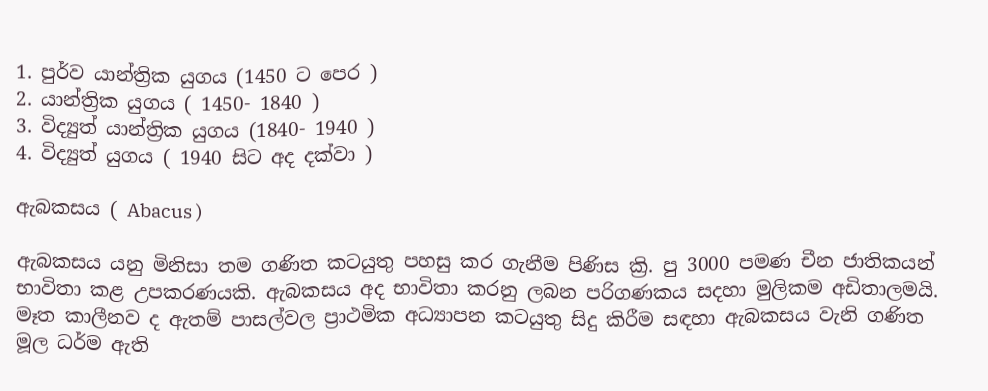1. පුර්ව යාන්ත්‍රික යුගය (1450 ට පෙර )
2. යාන්ත්‍රික යුගය ( 1450- 1840 )
3. විද්‍යුත් යාන්ත්‍රික යුගය (1840- 1940 )
4. විද්‍යුත් යුගය ( 1940 සිට අද දක්වා )

ඇබකසය ( Abacus )

ඇබකසය යනු මිනිසා තම ගණිත කටයුතු පහසු කර ගැනීම පිණිස ක්‍රි. පු 3000 පමණ චීන ජාතිකයන් භාවිතා කළ උපකරණයකි. ඇබකසය අද භාවිතා කරනු ලබන පරිගණකය සදහා මුලිකම අඩිතාලමයි. මෑත කාලීනව ද ඇතම් පාසල්වල ප්‍රාථමික අධ්‍යාපන කටයුතු සිදු කිරීම සඳහා ඇබකසය වැනි ගණිත මූල ධර්ම ඇති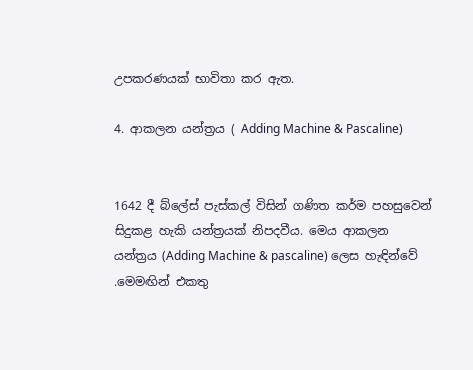උපකරණයක් භාවිතා කර ඇත.

4. ආකලන යන්ත්‍රය ( Adding Machine & Pascaline)


1642 දී බ්ලේස් පැස්කල් විසින් ගණිත කර්ම පහසුවෙන් සිදුකළ හැකි යන්ත්‍රයක් නිපදවීය. මෙය ආකලන යන්ත්‍රය (Adding Machine & pascaline) ලෙස හැඳින්වේ .මෙමඟින් එකතු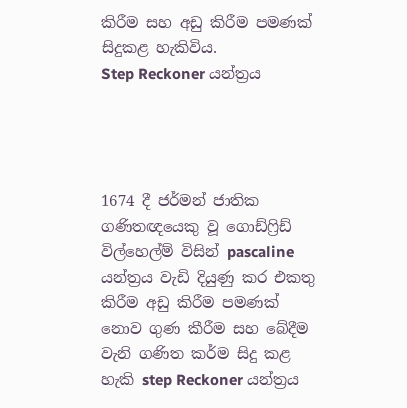කිරීම සහ අඩු කිරීම පමණක් සිදුකළ හැකිවිය.
Step Reckoner යන්ත්‍රය




1674 දී ජර්මන් ජාතික ගණිතඥයෙකු වූ ගොඩ්ෆ්‍රිඩ් විල්හෙල්ම් විසින් pascaline යන්ත්‍රය වැඩි දියුණු කර එකතු කිරීම අඩු කිරීම පමණක් නොව ගුණ කීරීම සහ බේදීම වැනි ගණිත කර්ම සිදු කළ හැකි step Reckoner යන්ත්‍රය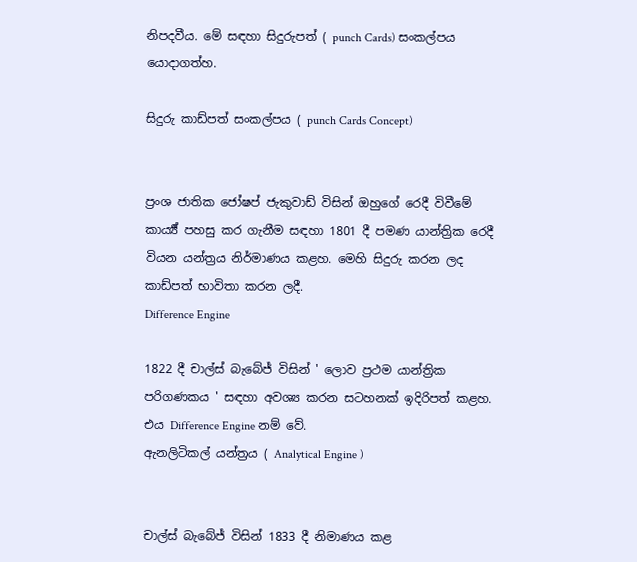නිපදවීය. මේ සඳහා සිදුරුපත් ( punch Cards) සංකල්පය යොදාගත්හ.

සිදුරු කාඩ්පත් සංකල්පය ( punch Cards Concept)


ප්‍රංශ ජාතික ජෝෂප් ජැකුවාඩ් විසින් ඔහුගේ රෙදී විවීමේ කාර්‍ය්‍ය් පහසු කර ගැනීම සඳහා 1801 දී පමණ යාන්ත්‍රික රෙදී වියන යන්ත්‍රය නිර්මාණය කළහ. මෙහි සිදුරු කරන ලද කාඩ්පත් භාවිතා කරන ලදී.
Difference Engine

1822 දී චාල්ස් බැබේජ් විසින් ' ලොව ප්‍රථම යාන්ත්‍රික පරිගණකය ' සඳහා අවශ්‍ය කරන සටහනක් ඉදිරිපත් කළහ. එය Difference Engine නම් වේ.
ඇනලිටිකල් යන්ත්‍රය ( Analytical Engine )


චාල්ස් බැබේජ් විසින් 1833 දී නිමාණය කළ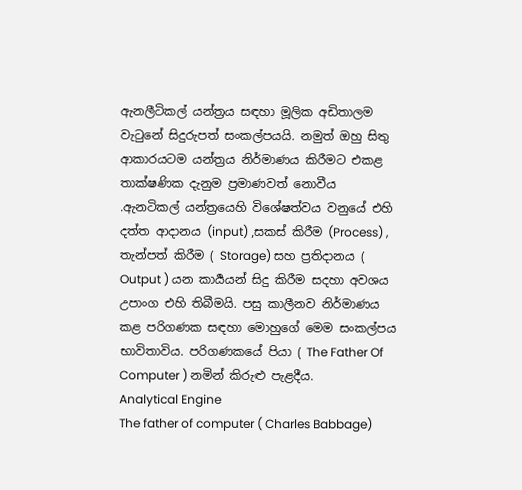ඇනලීටිකල් යන්ත්‍රය සඳහා මූලික අඩිතාලම වැටුනේ සිදුරුපත් සංකල්පයයි. නමුත් ඔහු සිතු ආකාරයටම යන්ත්‍රය නිර්මාණය කිරීමට එකළ තාක්ෂණික දැනුම ප්‍රමාණවත් නොවීය .ඇනටිකල් යන්ත්‍රයෙහි විශේෂත්වය වනුයේ එහි දත්ත ආදානය (input) ,සකස් කිරීම (Process) , තැන්පත් කිරීම ( Storage) සහ ප්‍රතිදානය ( Output ) යන කාර්‍යයන් සිදු කිරීම සදහා අවශය උපාංග එහි තිබීමයි. පසු කාලීනව නිර්මාණය කළ පරිගණක සඳහා මොහුගේ මෙම සංකල්පය භාවිතාවිය. පරිගණකයේ පියා ( The Father Of Computer ) නමින් කිරුළු පැළදීය.
Analytical Engine
The father of computer ( Charles Babbage)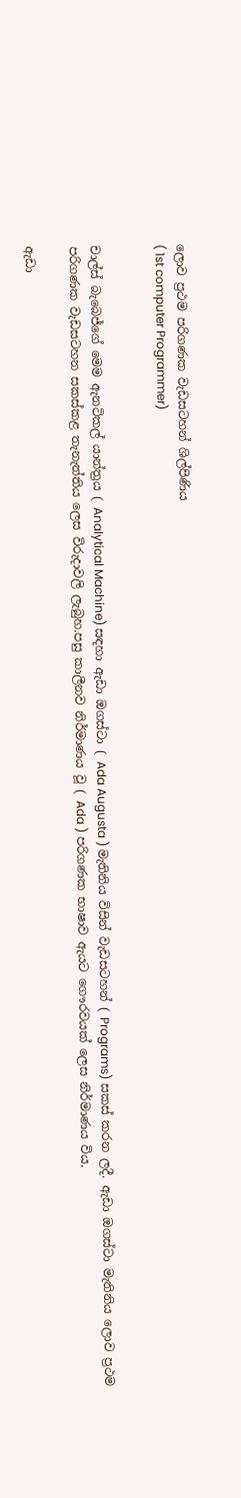ලොව ප්‍රථම පරිගණක වැඩසටහන් ශිල්පිණිය
( 1st computer Programmer)


චාල්ස් බැබෙජ්ගේ මෙම ඇනටිකල් යාන්ත්‍රය ( Analytical Machine) සඳහා ඇඩා ඔගස්ටා ( Ada Augusta ) මැතිනිය විසින් වැඩසටහන් ( Programs) සකස් කරන ලදී. ඇඩා ඔගස්ටා මැතිනිය ලොව ප්‍රථම පරිගණක වැඩසටහන සකස්කළ තැනැත්තිය ලෙස විරුදාවලි ලැබුහ.පසු කාලීනව නිර්මාණය වූ ( Ada ) පරිගණක භාෂාව ඇයට ගෞරවයක් ලෙස නිර්මාණය විය.

ඇඩා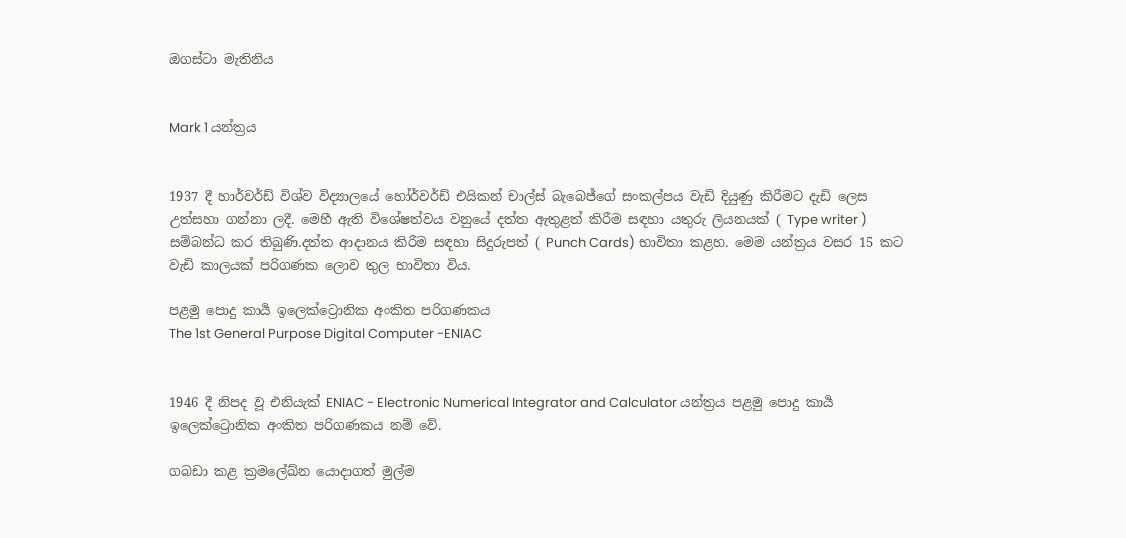ඔගස්ටා මැතිනිය


Mark 1 යන්ත්‍රය


1937 දී හාර්වර්ඩ් විශ්ව විද්‍යාලයේ හෝර්වර්ඩ් එයිකන් චාල්ස් බැබෙජ්ගේ සංකල්පය වැඩි දියුණු කිරීමට දැඩි ලෙස උත්සහා ගන්නා ලදී. මෙහී ඇති විශේෂත්වය වනුයේ දත්ත ඇතුළත් කිරීම සඳහා යතුරු ලියනයක් ( Type writer ) සම්බන්ධ කර තිබුණි.දත්ත ආදානය කිරීම සඳහා සිදුරුපත් ( Punch Cards) භාවිතා කළහ. මෙම යන්ත්‍රය වසර 15 කට වැඩි කාලයක් පරිගණක ලොව තුල භාවිතා විය.

පළමු පොදු කාර්‍ය ඉලෙක්ට්‍රොනික අංකිත පරිගණකය
The 1st General Purpose Digital Computer -ENIAC


1946 දී නිපද වූ එනියැක් ENIAC - Electronic Numerical Integrator and Calculator යන්ත්‍රය පළමු පොදු කාර්‍ය ඉලෙක්ට්‍රොනික අංකිත පරිගණකය නම් වේ.

ගබඩා කළ ක්‍රමලේඛ්න යොදාගත් මුල්ම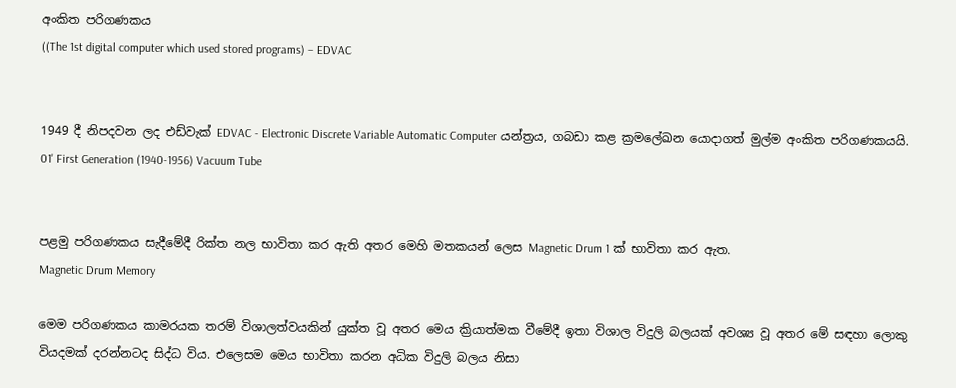අංකිත පරිගණකය
((The 1st digital computer which used stored programs) – EDVAC


1949 දී නිපදවන ලද එඩ්වැක් EDVAC - Electronic Discrete Variable Automatic Computer යන්ත්‍රය, ගබඩා කළ ක්‍රමලේඛන යොදාගත් මුල්ම අංකිත පරිගණකයයි.
01' First Generation (1940-1956) Vacuum Tube


පළමු පරිගණකය සැදීමේදී රික්ත නල භාවිතා කර ඇති අතර මෙහි මතකයන් ලෙස Magnetic Drum 1 ක් භාවිතා කර ඇත.
Magnetic Drum Memory

මෙම පරිගණකය කාමරයක තරම් විශාලත්වයකින් යුක්ත වූ අතර මෙය ක්‍රියාත්මක වීමේදී ඉතා විශාල විදුලි බලයක් අවශ්‍ය වූ අතර මේ සඳහා ලොකු වියදමක් දරන්නටද සිද්ධ විය. එලෙසම මෙය භාවිතා කරන අධික විදුලි බලය නිසා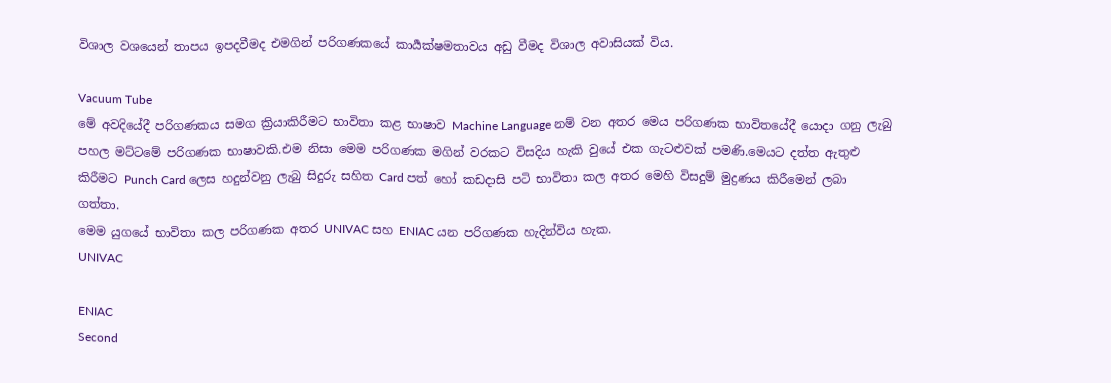විශාල වශයෙන් තාපය ඉපදවීමද එමගින් පරිගණකයේ කාර්‍යක්ෂමතාවය අඩු වීමද විශාල අවාසියක් විය.

Vacuum Tube
මේ අවදියේදී පරිගණකය සමග ක්‍රියාකිරීමට භාවිතා කළ භාෂාව Machine Language නම් වන අතර මෙය පරිගණක භාවිතයේදී යොදා ගනු ලැබු පහල මට්ටමේ පරිගණක භාෂාවකි.එම නිසා මෙම පරිගණක මගින් වරකට විසදිය හැකි වුයේ එක ගැටළුවක් පමණි.මෙයට දත්ත ඇතුළු කිරීමට Punch Card ලෙස හදුන්වනු ලැබු සිදුරු සහිත Card පත් හෝ කඩදාසි පටි භාවිතා කල අතර මෙහි විසදුම් මුද්‍රණය කිරීමෙන් ලබා ගත්තා.
මෙම යුගයේ භාවිතා කල පරිගණක අතර UNIVAC සහ ENIAC යන පරිගණක හැදින්විය හැක.
UNIVAC

ENIAC
Second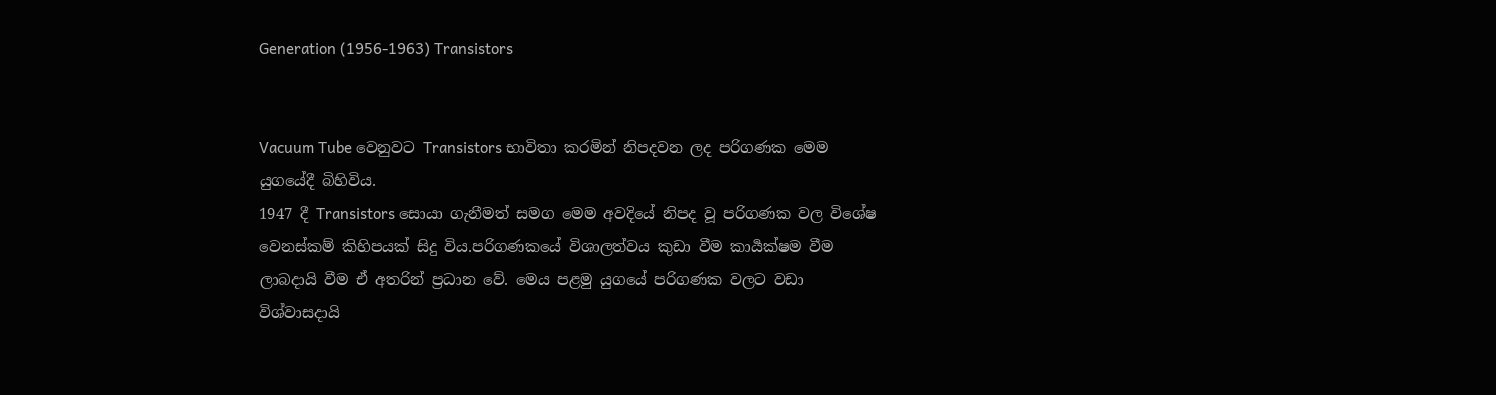Generation (1956-1963) Transistors


Vacuum Tube වෙනුවට Transistors භාවිතා කරමින් නිපදවන ලද පරිගණක මෙම යුගයේදී බිහිවිය.
1947 දී Transistors සොයා ගැනීමත් සමග මෙම අවදියේ නිපද වූ පරිගණක වල විශේෂ වෙනස්කම් කිහිපයක් සිදු විය.පරිගණකයේ විශාලත්වය කුඩා වීම කාර්‍යක්ෂම වීම ලාබදායි වීම ඒ අතරින් ප්‍රධාන වේ. මෙය පළමු යුගයේ පරිගණක වලට වඩා විශ්වාසදායි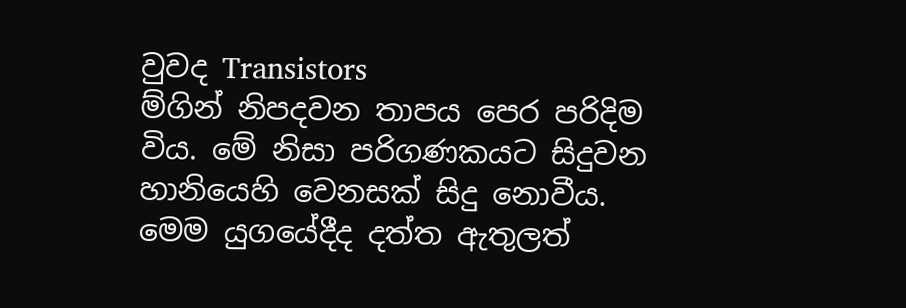වුවද Transistors
ම්ගින් නිපදවන තාපය පෙර පරිදිම විය. මේ නිසා පරිගණකයට සිදුවන හානියෙහි වෙනසක් සිදු නොවීය.
මෙම යුගයේදීද දත්ත ඇතුලත්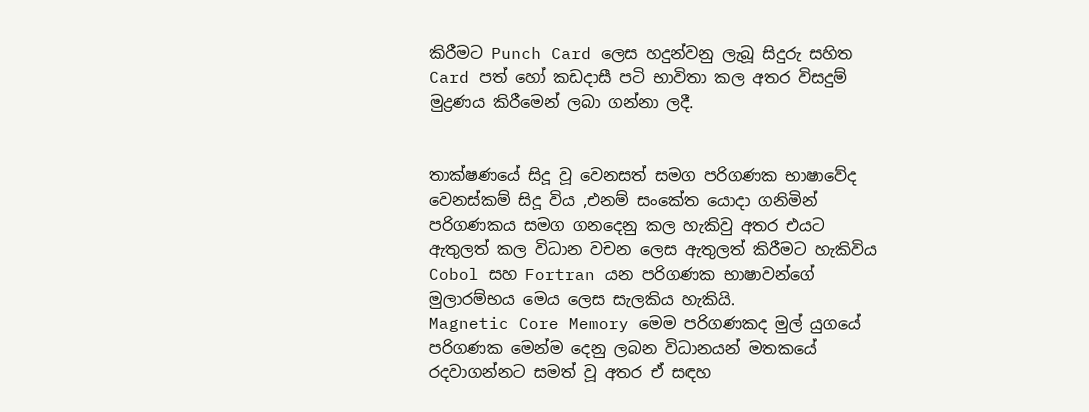කිරීමට Punch Card ලෙස හදුන්වනු ලැබූ සිදුරු සහිත Card පත් හෝ කඩදාසී පටි භාවිතා කල අතර විසදුම් මුද්‍රණය කිරීමෙන් ලබා ගන්නා ලදී.


තාක්ෂණයේ සිදූ වූ වෙනසත් සමග පරිගණක භාෂාවේද වෙනස්කම් සිදූ විය ,එනම් සංකේත යොදා ගනිමින් පරිගණකය සමග ගනදෙනු කල හැකිවු අතර එයට ඇතුලත් කල විධාන වචන ලෙස ඇතුලත් කිරීමට හැකිවිය Cobol සහ Fortran යන පරිගණක භාෂාවන්ගේ මුලාරම්භය මෙය ලෙස සැලකිය හැකියි.
Magnetic Core Memory මෙම පරිගණකද මුල් යුගයේ පරිගණක මෙන්ම දෙනු ලබන විධානයන් මතකයේ රදවාගන්නට සමත් වූ අතර ඒ සඳහ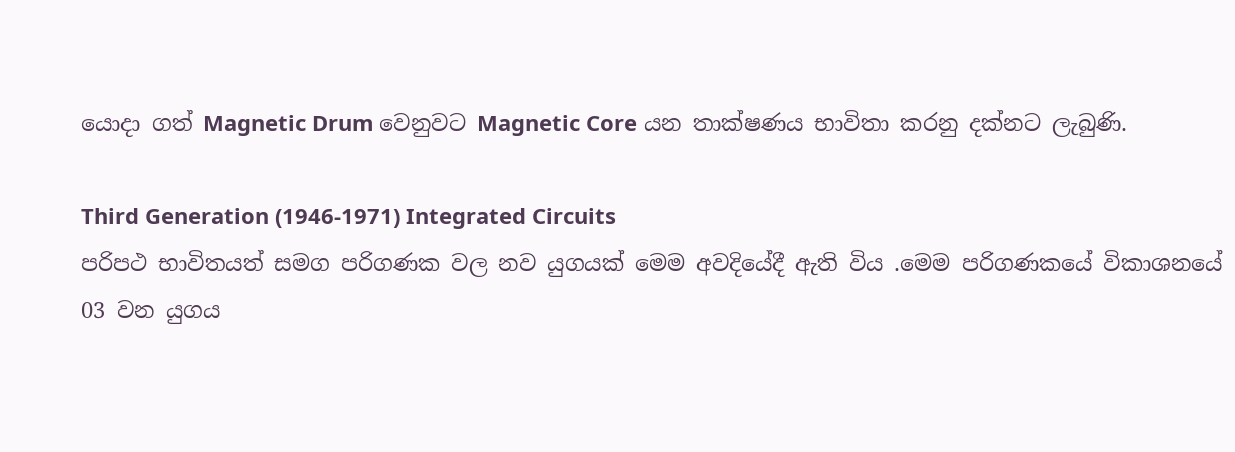යොදා ගත් Magnetic Drum වෙනුවට Magnetic Core යන තාක්ෂණය භාවිතා කරනු දක්නට ලැබුණි.

Third Generation (1946-1971) Integrated Circuits
පරිපථ භාවිතයත් සමග පරිගණක වල නව යුගයක් මෙම අවදියේදී ඇති විය .මෙම පරිගණකයේ විකාශනයේ 03 වන යුගය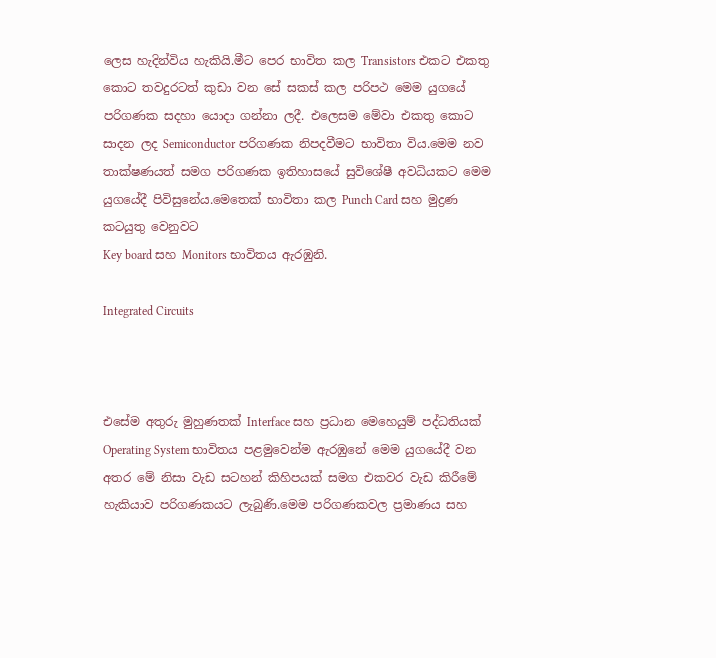ලෙස හැදින්විය හැකියි.මීට පෙර භාවිත කල Transistors එකට එකතු කොට තවදුරටත් කුඩා වන සේ සකස් කල පරිපථ මෙම යුගයේ පරිගණක සදහා යොදා ගන්නා ලදී. එලෙසම මේවා එකතු කොට සාදන ලද Semiconductor පරිගණක නිපදවීමට භාවිතා විය.මෙම නව තාක්ෂණයත් සමග පරිගණක ඉතිහාසයේ සුවිශේෂී අවධියකට මෙම යුගයේදී පිවිසුනේය.මෙතෙක් භාවිතා කල Punch Card සහ මුද්‍රණ කටයුතු වෙනුවට
Key board සහ Monitors භාවිතය ඇරඹුනි.

Integrated Circuits



එසේම අතුරු මුහුණතක් Interface සහ ප්‍රධාන මෙහෙයුම් පද්ධතියක් Operating System භාවිතය පළමුවෙන්ම ඇරඹුනේ මෙම යුගයේදී වන අතර මේ නිසා වැඩ සටහන් කිහිපයක් සමග එකවර වැඩ කිරීමේ හැකියාව පරිගණකයට ලැබුණි.මෙම පරිගණකවල ප්‍රමාණය සහ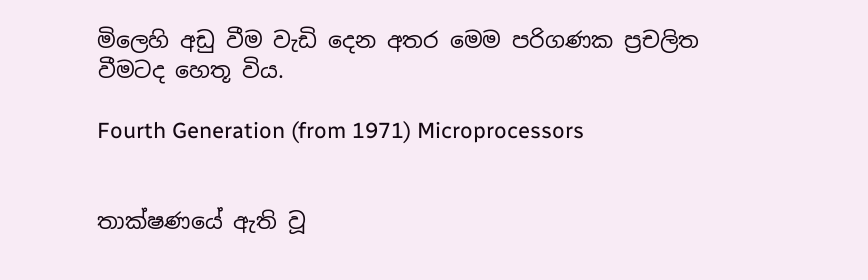මිලෙහි අඩු වීම වැඩි දෙන අතර මෙම පරිගණක ප්‍රචලිත වීමටද හෙතූ විය.

Fourth Generation (from 1971) Microprocessors


තාක්ෂණයේ ඇති වූ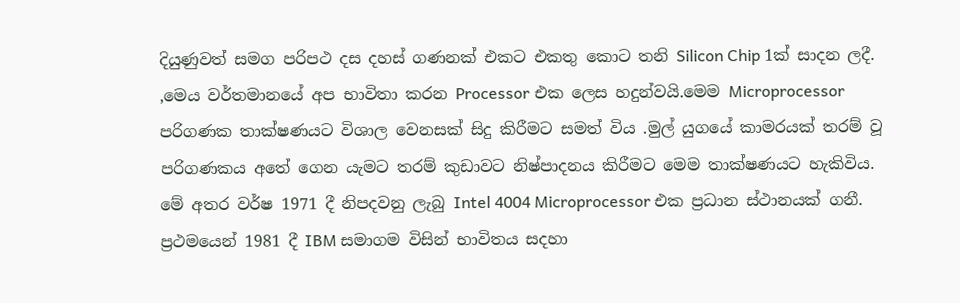දියුණුවත් සමග පරිපථ දස දහස් ගණනක් එකට එකතු කොට තනි Silicon Chip 1ක් සාදන ලදී. ,මෙය වර්තමානයේ අප භාවිතා කරන Processor එක ලෙස හදුන්වයි.මෙම Microprocessor පරිගණක තාක්ෂණයට විශාල වෙනසක් සිදු කිරීමට සමත් විය .මුල් යුගයේ කාමරයක් තරම් වූ පරිගණකය අතේ ගෙන යැමට තරම් කුඩාවට නිෂ්පාදනය කිරීමට මෙම තාක්ෂණයට හැකිවිය.
මේ අතර වර්ෂ 1971 දී නිපදවනු ලැබු Intel 4004 Microprocessor එක ප්‍රධාන ස්ථානයක් ගනී.
ප්‍රථමයෙන් 1981 දී IBM සමාගම විසින් භාවිතය සදහා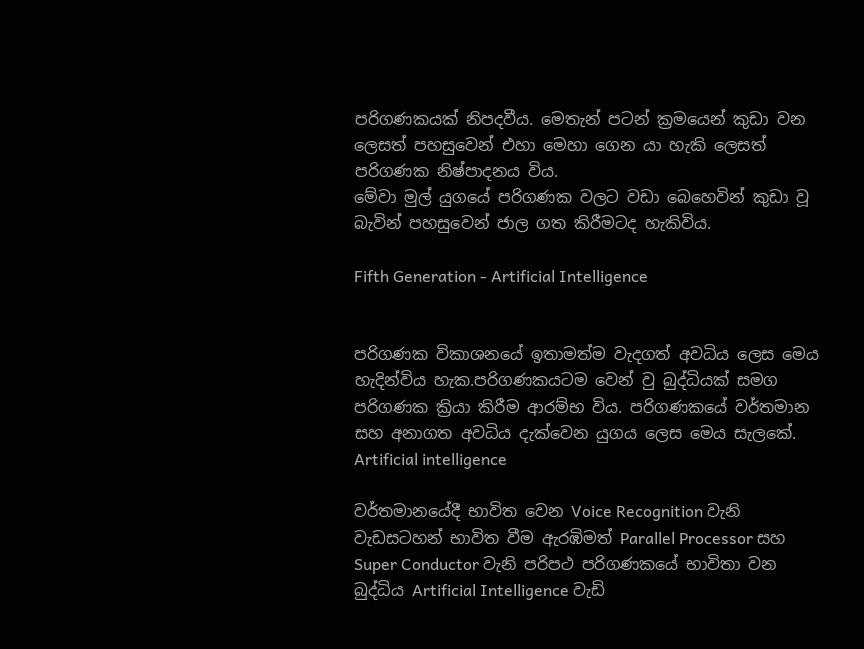පරිගණකයක් නිපදවීය. මෙතැන් පටන් ක්‍රමයෙන් කුඩා වන ලෙසත් පහසුවෙන් එහා මෙහා ගෙන යා හැකි ලෙසත් පරිගණක නිෂ්පාදනය විය.
මේවා මුල් යුගයේ පරිගණක වලට වඩා බෙහෙවින් කුඩා වූ බැවින් පහසුවෙන් ජාල ගත කිරීමටද හැකිවිය.

Fifth Generation - Artificial Intelligence


පරිගණක විකාශනයේ ඉතාමත්ම වැදගත් අවධිය ලෙස මෙය හැදින්විය හැක.පරිගණකයටම වෙන් වු බුද්ධියක් සමග පරිගණක ක්‍රියා කිරීම ආරම්භ විය. පරිගණකයේ වර්තමාන සහ අනාගත අවධිය දැක්වෙන යුගය ලෙස මෙය සැලකේ.
Artificial intelligence

වර්තමානයේදී භාවිත වෙන Voice Recognition වැනි වැඩසටහන් භාවිත වීම ඇරඹිමත් Parallel Processor සහ Super Conductor වැනි පරිපථ පරිගණකයේ භාවිතා වන බුද්ධිය Artificial Intelligence වැඩි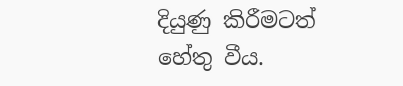දියුණු කිරීමටත් හේතු වීය.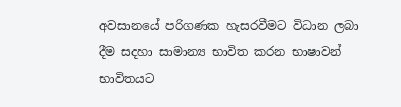අවසානයේ පරිගණක හැසරවීමට විධාන ලබා දීම සදහා සාමාන්‍ය භාවිත කරන භාෂාවන් භාවිතයට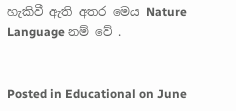හැකිවී ඇති අතර මෙය Nature Language නම් වේ .


Posted in Educational on June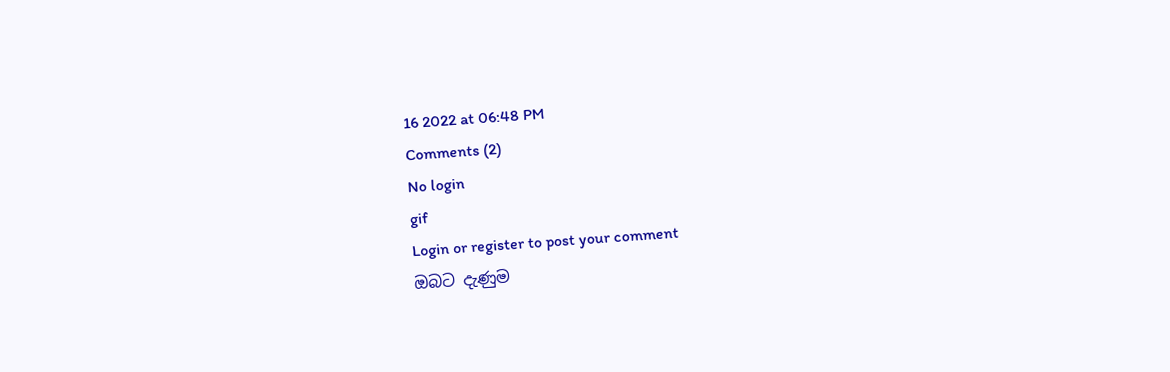16 2022 at 06:48 PM
Comments (2)
No login
gif
Login or register to post your comment
ඔබට දැණුම